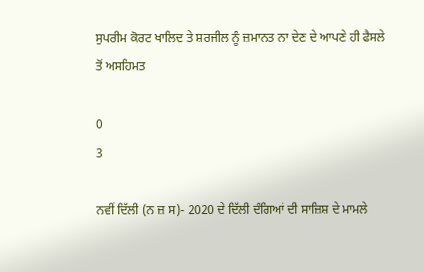ਸੁਪਰੀਮ ਕੋਰਟ ਖਾਲਿਦ ਤੇ ਸ਼ਰਜੀਲ ਨੂੰ ਜ਼ਮਾਨਤ ਨਾ ਦੇਣ ਦੇ ਆਪਣੇ ਹੀ ਫੈਸਲੇ ਤੋਂ ਅਸਹਿਮਤ

0
3

ਨਵੀਂ ਦਿੱਲੀ (ਨ ਜ਼ ਸ)- 2020 ਦੇ ਦਿੱਲੀ ਦੰਗਿਆਂ ਦੀ ਸਾਜ਼ਿਸ਼ ਦੇ ਮਾਮਲੇ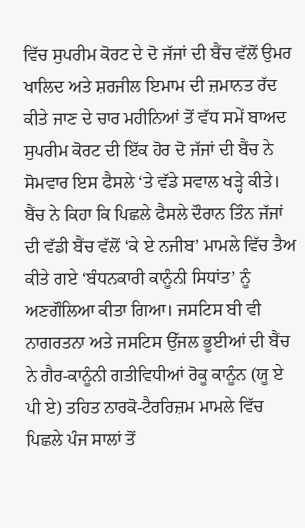ਵਿੱਚ ਸੁਪਰੀਮ ਕੋਰਟ ਦੇ ਦੋ ਜੱਜਾਂ ਦੀ ਬੈਂਚ ਵੱਲੋਂ ਉਮਰ ਖਾਲਿਦ ਅਤੇ ਸ਼ਰਜੀਲ ਇਮਾਮ ਦੀ ਜ਼ਮਾਨਤ ਰੱਦ ਕੀਤੇ ਜਾਣ ਦੇ ਚਾਰ ਮਹੀਨਿਆਂ ਤੋਂ ਵੱਧ ਸਮੇਂ ਬਾਅਦ ਸੁਪਰੀਮ ਕੋਰਟ ਦੀ ਇੱਕ ਹੋਰ ਦੋ ਜੱਜਾਂ ਦੀ ਬੈਂਚ ਨੇ ਸੋਮਵਾਰ ਇਸ ਫੈਸਲੇ ‘ਤੇ ਵੱਡੇ ਸਵਾਲ ਖੜ੍ਹੇ ਕੀਤੇ। ਬੈਂਚ ਨੇ ਕਿਹਾ ਕਿ ਪਿਛਲੇ ਫੈਸਲੇ ਦੌਰਾਨ ਤਿੰਨ ਜੱਜਾਂ ਦੀ ਵੱਡੀ ਬੈਂਚ ਵੱਲੋਂ ‘ਕੇ ਏ ਨਜੀਬ’ ਮਾਮਲੇ ਵਿੱਚ ਤੈਅ ਕੀਤੇ ਗਏ ‘ਬੰਧਨਕਾਰੀ ਕਾਨੂੰਨੀ ਸਿਧਾਂਤ’ ਨੂੰ ਅਣਗੌਲਿਆ ਕੀਤਾ ਗਿਆ। ਜਸਟਿਸ ਬੀ ਵੀ ਨਾਗਰਤਨਾ ਅਤੇ ਜਸਟਿਸ ਉੱਜਲ ਭੂਈਆਂ ਦੀ ਬੈਂਚ ਨੇ ਗੈਰ-ਕਾਨੂੰਨੀ ਗਤੀਵਿਧੀਆਂ ਰੋਕੂ ਕਾਨੂੰਨ (ਯੂ ਏ ਪੀ ਏ) ਤਹਿਤ ਨਾਰਕੋ-ਟੈਰਰਿਜ਼ਮ ਮਾਮਲੇ ਵਿੱਚ ਪਿਛਲੇ ਪੰਜ ਸਾਲਾਂ ਤੋਂ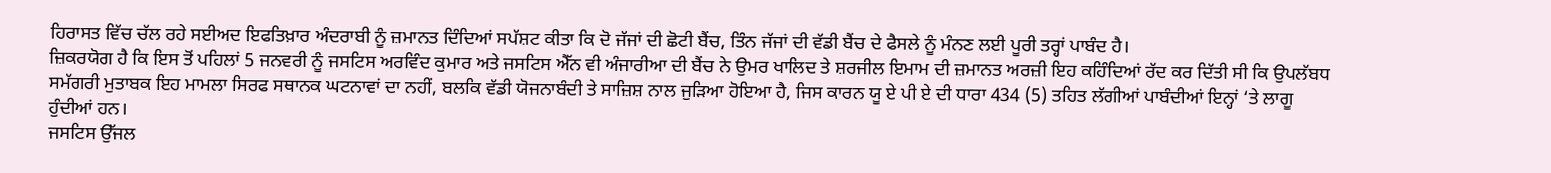ਹਿਰਾਸਤ ਵਿੱਚ ਚੱਲ ਰਹੇ ਸਈਅਦ ਇਫਤਿਖ਼ਾਰ ਅੰਦਰਾਬੀ ਨੂੰ ਜ਼ਮਾਨਤ ਦਿੰਦਿਆਂ ਸਪੱਸ਼ਟ ਕੀਤਾ ਕਿ ਦੋ ਜੱਜਾਂ ਦੀ ਛੋਟੀ ਬੈਂਚ, ਤਿੰਨ ਜੱਜਾਂ ਦੀ ਵੱਡੀ ਬੈਂਚ ਦੇ ਫੈਸਲੇ ਨੂੰ ਮੰਨਣ ਲਈ ਪੂਰੀ ਤਰ੍ਹਾਂ ਪਾਬੰਦ ਹੈ।
ਜ਼ਿਕਰਯੋਗ ਹੈ ਕਿ ਇਸ ਤੋਂ ਪਹਿਲਾਂ 5 ਜਨਵਰੀ ਨੂੰ ਜਸਟਿਸ ਅਰਵਿੰਦ ਕੁਮਾਰ ਅਤੇ ਜਸਟਿਸ ਐੱਨ ਵੀ ਅੰਜਾਰੀਆ ਦੀ ਬੈਂਚ ਨੇ ਉਮਰ ਖਾਲਿਦ ਤੇ ਸ਼ਰਜੀਲ ਇਮਾਮ ਦੀ ਜ਼ਮਾਨਤ ਅਰਜ਼ੀ ਇਹ ਕਹਿੰਦਿਆਂ ਰੱਦ ਕਰ ਦਿੱਤੀ ਸੀ ਕਿ ਉਪਲੱਬਧ ਸਮੱਗਰੀ ਮੁਤਾਬਕ ਇਹ ਮਾਮਲਾ ਸਿਰਫ ਸਥਾਨਕ ਘਟਨਾਵਾਂ ਦਾ ਨਹੀਂ, ਬਲਕਿ ਵੱਡੀ ਯੋਜਨਾਬੰਦੀ ਤੇ ਸਾਜ਼ਿਸ਼ ਨਾਲ ਜੁੜਿਆ ਹੋਇਆ ਹੈ, ਜਿਸ ਕਾਰਨ ਯੂ ਏ ਪੀ ਏ ਦੀ ਧਾਰਾ 434 (5) ਤਹਿਤ ਲੱਗੀਆਂ ਪਾਬੰਦੀਆਂ ਇਨ੍ਹਾਂ ‘ਤੇ ਲਾਗੂ ਹੁੰਦੀਆਂ ਹਨ।
ਜਸਟਿਸ ਉੱਜਲ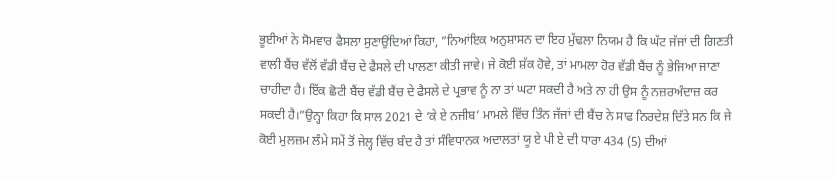ਭੂਈਆਂ ਨੇ ਸੋਮਵਾਰ ਫੈਸਲਾ ਸੁਣਾਉਂਦਿਆਂ ਕਿਹਾ, ”ਨਿਆਂਇਕ ਅਨੁਸ਼ਾਸਨ ਦਾ ਇਹ ਮੁੱਢਲਾ ਨਿਯਮ ਹੈ ਕਿ ਘੱਟ ਜੱਜਾਂ ਦੀ ਗਿਣਤੀ ਵਾਲੀ ਬੈਂਚ ਵੱਲੋਂ ਵੱਡੀ ਬੈਂਚ ਦੇ ਫੈਸਲੇ ਦੀ ਪਾਲਣਾ ਕੀਤੀ ਜਾਵੇ। ਜੇ ਕੋਈ ਸ਼ੱਕ ਹੋਵੇ, ਤਾਂ ਮਾਮਲਾ ਹੋਰ ਵੱਡੀ ਬੈਂਚ ਨੂੰ ਭੇਜਿਆ ਜਾਣਾ ਚਾਹੀਦਾ ਹੈ। ਇੱਕ ਛੋਟੀ ਬੈਂਚ ਵੱਡੀ ਬੈਂਚ ਦੇ ਫੈਸਲੇ ਦੇ ਪ੍ਰਭਾਵ ਨੂੰ ਨਾ ਤਾਂ ਘਟਾ ਸਕਦੀ ਹੈ ਅਤੇ ਨਾ ਹੀ ਉਸ ਨੂੰ ਨਜ਼ਰਅੰਦਾਜ਼ ਕਰ ਸਕਦੀ ਹੈ।”ਉਨ੍ਹਾ ਕਿਹਾ ਕਿ ਸਾਲ 2021 ਦੇ ‘ਕੇ ਏ ਨਜੀਬ’ ਮਾਮਲੇ ਵਿੱਚ ਤਿੰਨ ਜੱਜਾਂ ਦੀ ਬੈਂਚ ਨੇ ਸਾਫ ਨਿਰਦੇਸ਼ ਦਿੱਤੇ ਸਨ ਕਿ ਜੇ ਕੋਈ ਮੁਲਜ਼ਮ ਲੰਮੇ ਸਮੇਂ ਤੋਂ ਜੇਲ੍ਹ ਵਿੱਚ ਬੰਦ ਹੈ ਤਾਂ ਸੰਵਿਧਾਨਕ ਅਦਾਲਤਾਂ ਯੂ ਏ ਪੀ ਏ ਦੀ ਧਾਰਾ 434 (5) ਦੀਆਂ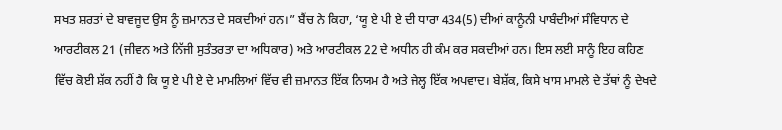ਸਖਤ ਸ਼ਰਤਾਂ ਦੇ ਬਾਵਜੂਦ ਉਸ ਨੂੰ ਜ਼ਮਾਨਤ ਦੇ ਸਕਦੀਆਂ ਹਨ।” ਬੈਂਚ ਨੇ ਕਿਹਾ, ‘ਯੂ ਏ ਪੀ ਏ ਦੀ ਧਾਰਾ 434(5) ਦੀਆਂ ਕਾਨੂੰਨੀ ਪਾਬੰਦੀਆਂ ਸੰਵਿਧਾਨ ਦੇ ਆਰਟੀਕਲ 21 (ਜੀਵਨ ਅਤੇ ਨਿੱਜੀ ਸੁਤੰਤਰਤਾ ਦਾ ਅਧਿਕਾਰ) ਅਤੇ ਆਰਟੀਕਲ 22 ਦੇ ਅਧੀਨ ਹੀ ਕੰਮ ਕਰ ਸਕਦੀਆਂ ਹਨ। ਇਸ ਲਈ ਸਾਨੂੰ ਇਹ ਕਹਿਣ ਵਿੱਚ ਕੋਈ ਸ਼ੱਕ ਨਹੀਂ ਹੈ ਕਿ ਯੂ ਏ ਪੀ ਏ ਦੇ ਮਾਮਲਿਆਂ ਵਿੱਚ ਵੀ ਜ਼ਮਾਨਤ ਇੱਕ ਨਿਯਮ ਹੈ ਅਤੇ ਜੇਲ੍ਹ ਇੱਕ ਅਪਵਾਦ। ਬੇਸ਼ੱਕ, ਕਿਸੇ ਖਾਸ ਮਾਮਲੇ ਦੇ ਤੱਥਾਂ ਨੂੰ ਦੇਖਦੇ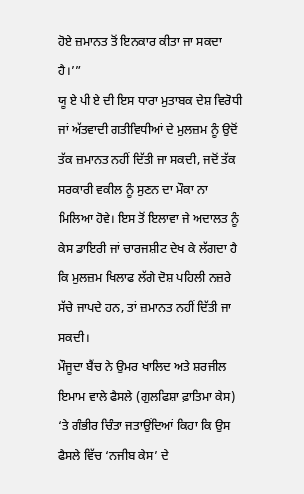ਹੋਏ ਜ਼ਮਾਨਤ ਤੋਂ ਇਨਕਾਰ ਕੀਤਾ ਜਾ ਸਕਦਾ ਹੈ।’”
ਯੂ ਏ ਪੀ ਏ ਦੀ ਇਸ ਧਾਰਾ ਮੁਤਾਬਕ ਦੇਸ਼ ਵਿਰੋਧੀ ਜਾਂ ਅੱਤਵਾਦੀ ਗਤੀਵਿਧੀਆਂ ਦੇ ਮੁਲਜ਼ਮ ਨੂੰ ਉਦੋਂ ਤੱਕ ਜ਼ਮਾਨਤ ਨਹੀਂ ਦਿੱਤੀ ਜਾ ਸਕਦੀ, ਜਦੋਂ ਤੱਕ ਸਰਕਾਰੀ ਵਕੀਲ ਨੂੰ ਸੁਣਨ ਦਾ ਮੌਕਾ ਨਾ ਮਿਲਿਆ ਹੋਵੇ। ਇਸ ਤੋਂ ਇਲਾਵਾ ਜੇ ਅਦਾਲਤ ਨੂੰ ਕੇਸ ਡਾਇਰੀ ਜਾਂ ਚਾਰਜਸ਼ੀਟ ਦੇਖ ਕੇ ਲੱਗਦਾ ਹੈ ਕਿ ਮੁਲਜ਼ਮ ਖਿਲਾਫ ਲੱਗੇ ਦੋਸ਼ ਪਹਿਲੀ ਨਜ਼ਰੇ ਸੱਚੇ ਜਾਪਦੇ ਹਨ, ਤਾਂ ਜ਼ਮਾਨਤ ਨਹੀਂ ਦਿੱਤੀ ਜਾ ਸਕਦੀ।
ਮੌਜੂਦਾ ਬੈਂਚ ਨੇ ਉਮਰ ਖਾਲਿਦ ਅਤੇ ਸ਼ਰਜੀਲ ਇਮਾਮ ਵਾਲੇ ਫੈਸਲੇ (ਗੁਲਫਿਸ਼ਾ ਫ਼ਾਤਿਮਾ ਕੇਸ) ‘ਤੇ ਗੰਭੀਰ ਚਿੰਤਾ ਜਤਾਉਂਦਿਆਂ ਕਿਹਾ ਕਿ ਉਸ ਫੈਸਲੇ ਵਿੱਚ ‘ਨਜੀਬ ਕੇਸ’ ਦੇ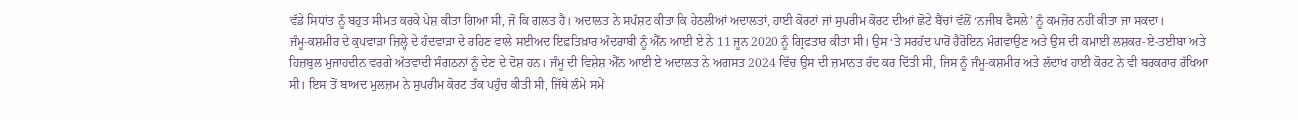ਵੱਡੇ ਸਿਧਾਂਤ ਨੂੰ ਬਹੁਤ ਸੀਮਤ ਕਰਕੇ ਪੇਸ਼ ਕੀਤਾ ਗਿਆ ਸੀ, ਜੋ ਕਿ ਗਲਤ ਹੈ। ਅਦਾਲਤ ਨੇ ਸਪੱਸ਼ਟ ਕੀਤਾ ਕਿ ਹੇਠਲੀਆਂ ਅਦਾਲਤਾਂ, ਹਾਈ ਕੋਰਟਾਂ ਜਾਂ ਸੁਪਰੀਮ ਕੋਰਟ ਦੀਆਂ ਛੋਟੇ ਬੈਂਚਾਂ ਵੱਲੋਂ ‘ਨਜੀਬ ਫੈਸਲੇ’ ਨੂੰ ਕਮਜ਼ੋਰ ਨਹੀਂ ਕੀਤਾ ਜਾ ਸਕਦਾ।
ਜੰਮੂ-ਕਸ਼ਮੀਰ ਦੇ ਕੁਪਵਾੜਾ ਜ਼ਿਲ੍ਹੇ ਦੇ ਹੰਦਵਾੜਾ ਦੇ ਰਹਿਣ ਵਾਲੇ ਸਈਅਦ ਇਫ਼ਤਿਖ਼ਾਰ ਅੰਦਰਾਬੀ ਨੂੰ ਐੱਨ ਆਈ ਏ ਨੇ 11 ਜੂਨ 2020 ਨੂੰ ਗ੍ਰਿਫਤਾਰ ਕੀਤਾ ਸੀ। ਉਸ ‘ਤੇ ਸਰਹੱਦ ਪਾਰੋਂ ਹੈਰੋਇਨ ਮੰਗਵਾਉਣ ਅਤੇ ਉਸ ਦੀ ਕਮਾਈ ਲਸ਼ਕਰ-ਏ-ਤਈਬਾ ਅਤੇ ਹਿਜ਼ਬੁਲ ਮੁਜਾਹਦੀਨ ਵਰਗੇ ਅੱਤਵਾਦੀ ਸੰਗਠਨਾਂ ਨੂੰ ਦੇਣ ਦੇ ਦੋਸ਼ ਹਨ। ਜੰਮੂ ਦੀ ਵਿਸ਼ੇਸ਼ ਐੱਨ ਆਈ ਏ ਅਦਾਲਤ ਨੇ ਅਗਸਤ 2024 ਵਿੱਚ ਉਸ ਦੀ ਜ਼ਮਾਨਤ ਰੱਦ ਕਰ ਦਿੱਤੀ ਸੀ, ਜਿਸ ਨੂੰ ਜੰਮੂ-ਕਸ਼ਮੀਰ ਅਤੇ ਲੱਦਾਖ ਹਾਈ ਕੋਰਟ ਨੇ ਵੀ ਬਰਕਰਾਰ ਰੱਖਿਆ ਸੀ। ਇਸ ਤੋਂ ਬਾਅਦ ਮੁਲਜ਼ਮ ਨੇ ਸੁਪਰੀਮ ਕੋਰਟ ਤੱਕ ਪਹੁੰਚ ਕੀਤੀ ਸੀ, ਜਿੱਥੇ ਲੰਮੇ ਸਮੇਂ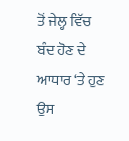ਤੋਂ ਜੇਲ੍ਹ ਵਿੱਚ ਬੰਦ ਹੋਣ ਦੇ ਆਧਾਰ ‘ਤੇ ਹੁਣ ਉਸ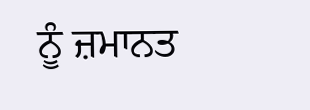ਨੂੰ ਜ਼ਮਾਨਤ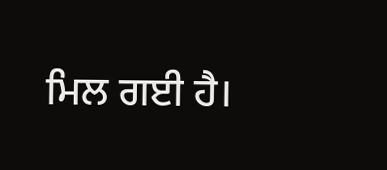ਮਿਲ ਗਈ ਹੈ।